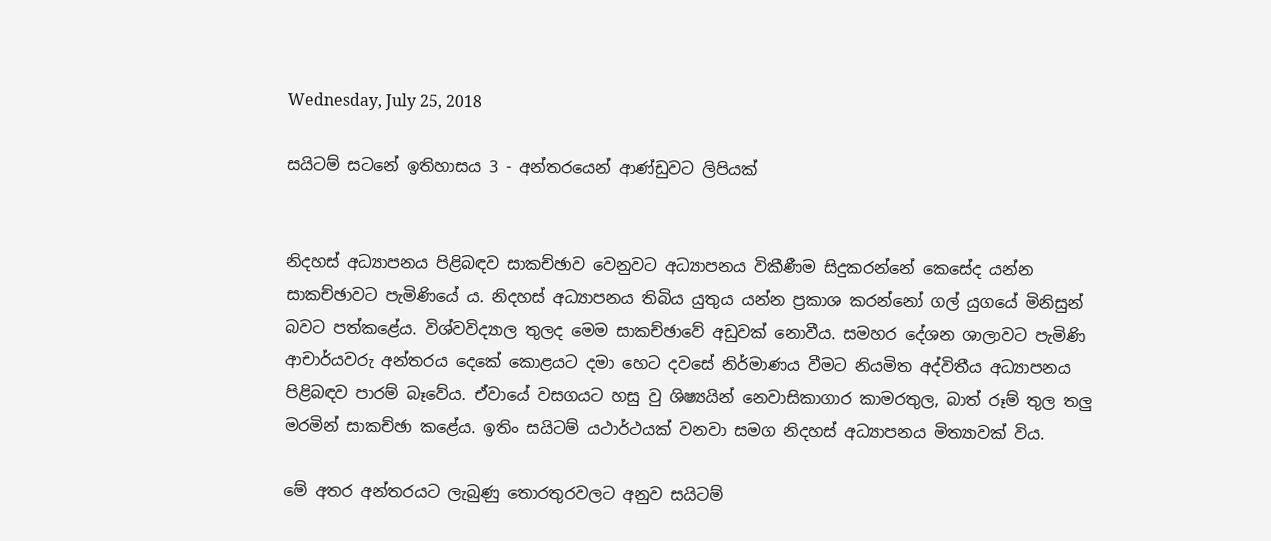Wednesday, July 25, 2018

සයිටම් සටනේ ඉතිහාසය 3 - අන්තරයෙන් ආණ්ඩුවට ලිපියක්


නිදහස් අධ්‍යාපනය පිළිබඳව සාකච්ඡාව වෙනුවට අධ්‍යාපනය විකීණීම සිදුකරන්නේ කෙසේද යන්න සාකච්ඡාවට පැමිණියේ ය. නිදහස් අධ්‍යාපනය තිබිය යුතුය යන්න ප්‍රකාශ කරන්නෝ ගල් යුගයේ මිනිසුන් බවට පත්කළේය. විශ්වවිද්‍යාල තුලද මෙම සාකච්ඡාවේ අඩුවක් නොවීය. සමහර දේශන ශාලාවට පැමිණි ආචාර්යවරු අන්තරය දෙකේ කොළයට දමා හෙට දවසේ නිර්මාණය වීමට නියමිත අද්විතීය අධ්‍යාපනය පිළිබඳව පාරම් බෑවේය. ඒවායේ වසගයට හසු වු ශිෂ්‍යයින් නෙවාසිකාගාර කාමරතුල, බාත් රූම් තුල තලු මරමින් සාකච්ඡා කළේය. ඉතිං සයිටම් යථාර්ථයක් වනවා සමග නිදහස් අධ්‍යාපනය මිත්‍යාවක් විය.

මේ අතර අන්තරයට ලැබුණු තොරතුරවලට අනුව සයිටම්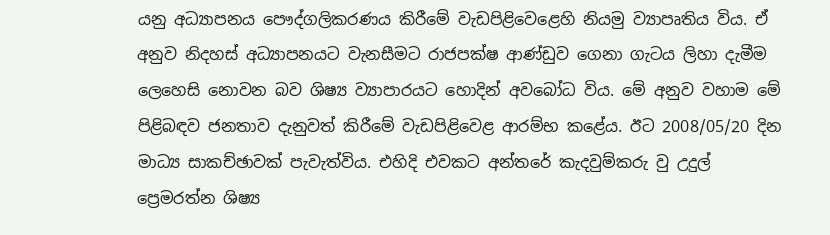යනු අධ්‍යාපනය පෞද්ගලිකරණය කිරීමේ වැඩපිළිවෙළෙහි නියමු ව්‍යාපෘතිය විය. ඒ අනුව නිදහස් අධ්‍යාපනයට වැනසීමට රාජපක්ෂ ආණ්ඩුව ගෙනා ගැටය ලිහා දැමීම ලෙහෙසි නොවන බව ශිෂ්‍ය ව්‍යාපාරයට හොදින් අවබෝධ විය. මේ අනුව වහාම මේ පිළිබඳව ජනතාව දැනුවත් කිරීමේ වැඩපිළිවෙළ ආරම්භ කළේය. ඊට 2008/05/20 දින මාධ්‍ය සාකච්ඡාවක් පැවැත්විය. එහිදි එවකට අන්තරේ කැදවුම්කරු වු උදුල් ප්‍රෙමරත්න ශිෂ්‍ය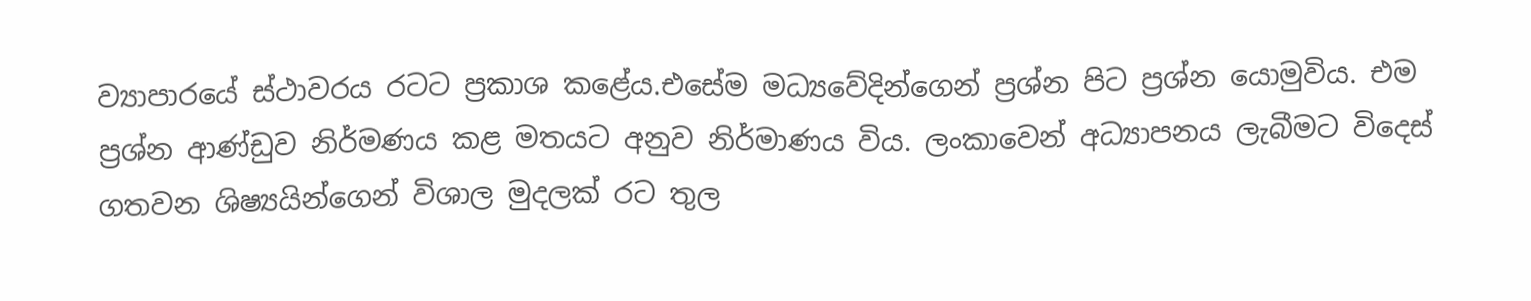ව්‍යාපාරයේ ස්ථාවරය රටට ප්‍රකාශ කළේය.එසේම මධ්‍යවේදින්ගෙන් ප්‍රශ්න පිට ප්‍රශ්න යොමුවිය. එම ප්‍රශ්න ආණ්ඩුව නිර්මණය කළ මතයට අනුව නිර්මාණය විය. ලංකාවෙන් අධ්‍යාපනය ලැබීමට විදෙස් ගතවන ශිෂ්‍යයින්ගෙන් විශාල මුදලක් රට තුල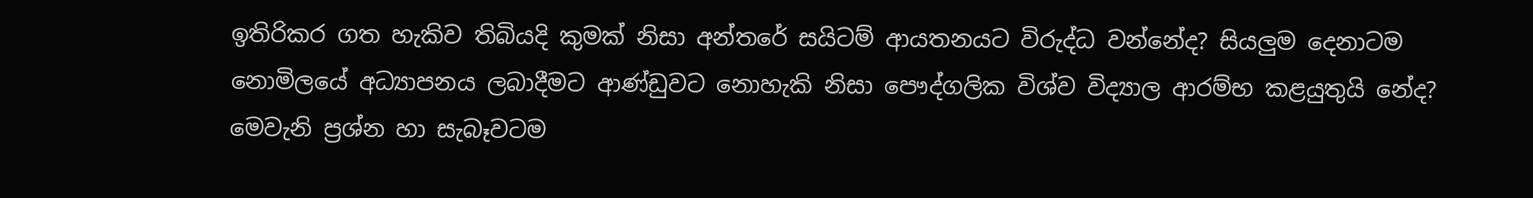ඉතිරිකර ගත හැකිව තිබියදි කුමක් නිසා අන්තරේ සයිටම් ආයතනයට විරුද්ධ වන්නේද? සියලුම දෙනාටම නොමිලයේ අධ්‍යාපනය ලබාදීමට ආණ්ඩුවට නොහැකි නිසා පෞද්ගලික විශ්ව විද්‍යාල ආරම්භ කළයුතුයි නේද? මෙවැනි ප්‍රශ්න හා සැබෑවටම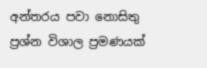අන්තරය පවා නොසිතු ප්‍රශ්න විශාල ප්‍රමණයක්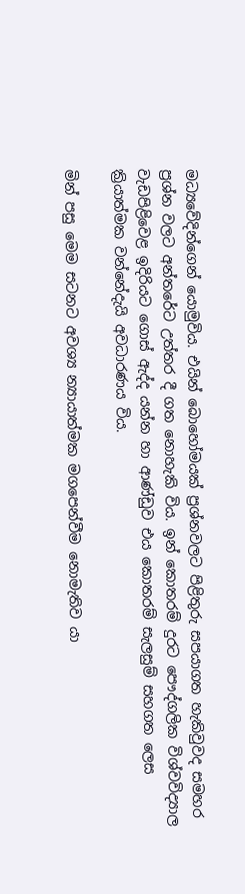මධ්‍යවේදින්ගෙන් යොමුවිය. එයින් බොහෝමයක් ප්‍රශ්නවලට පිළිතුරු සපයාගත හැකිවුවද සමහර ප්‍රශ්න වලට අන්තරේට උත්‍තර දී ගත නොහැකි විය. ඉන් කොතරම් දුරට පෞද්ගලික විශ්වවිද්‍යාල වැඩපිළිවෙළ ඉදිරියට ගොස් ඇද්ද යන්න හා ආණ්ඩුව එය කොතරම් සැලසුම් සහගත ලෙස ක්‍රියාත්මක වන්නේදැයි අවධාරණය විය.

මින් පසු මෙම සටනට අවශ්‍ය න්‍යායාත්මක මගපෙන්වීම නොමැතිව යා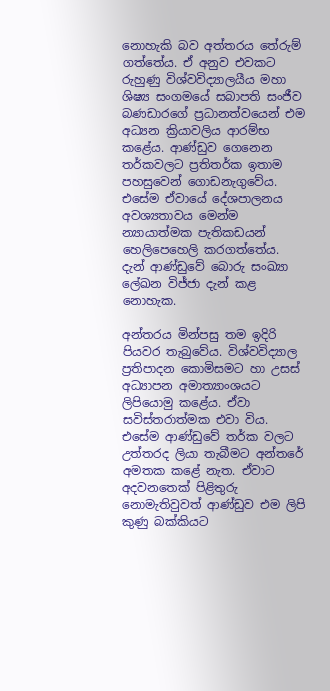නොහැකි බව අත්තරය තේරුම් ගත්තේය. ඒ අනුව එවකට රුහුණු විශ්වවිද්‍යාලයීය මහා ශිෂ්‍ය සංගමයේ සබාපති සංජීව බණඩාරගේ ප්‍රධානත්වයෙන් එම  අධ්‍යන ක්‍රියාවලිය ආරම්භ කළේය. ආණ්ඩුව ගෙනෙන තර්කවලට ප්‍රතිතර්ක ඉතාම පහසුවෙන් ගොඩනැගුවේය. එසේම ඒවායේ දේශපාලනය අවශ්‍යතාවය මෙන්ම න්‍යායාත්මක පැතිකඩයන් හෙලිපෙහෙලි කරගත්තේය. දැන් ආණ්ඩුවේ බොරු සංඛ්‍යා ලේඛන විජ්ජා දැන් කළ නොහැක.

අන්තරය මින්පසු තම ඉදිරි පියවර තැබුවේය. විශ්වවිද්‍යාල ප්‍රතිපාදන කොමිසමට හා උසස් අධ්‍යාපන අමාත්‍යාංශයට ලිපියොමු කළේය. ඒවා සවිස්තරාත්මක එවා විය. එසේම ආණ්ඩුවේ තර්ක වලට උත්තරද ලියා තැබීමට අන්තරේ අමතක කළේ නැත. ඒවාට අදවනතෙක් පිළිතුරු නොමැතිවුවත් ආණ්ඩුව එම ලිපි කුණු බක්කියට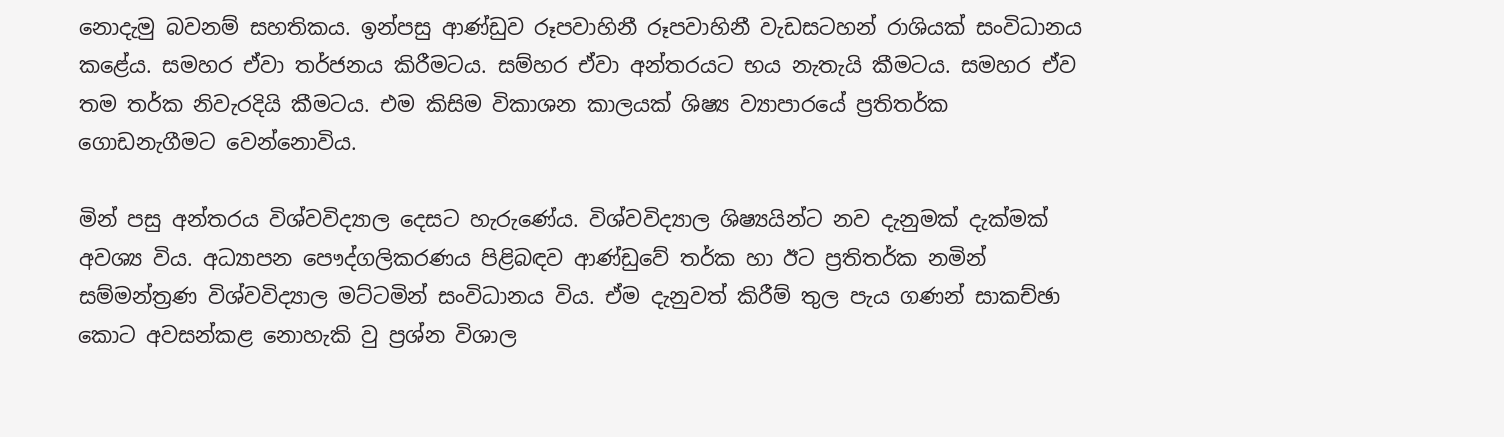නොදැමු බවනම් සහතිකය. ඉන්පසු ආණ්ඩුව රූපවාහිනී රූපවාහිනී වැඩසටහන් රාශියක් සංවිධානය කළේය. සමහර ඒවා තර්ජනය කිරීමටය. සම්හර ඒවා අන්තරයට භය නැතැයි කීමටය. සමහර ඒව තම තර්ක නිවැරදියි කීමටය. එම කිසිම විකාශන කාලයක් ශිෂ්‍ය ව්‍යාපාරයේ ප්‍රතිතර්ක ගොඩනැගීමට වෙන්නොවිය.

මින් පසු අන්තරය විශ්වවිද්‍යාල දෙසට හැරුණේය. විශ්වවිද්‍යාල ශිෂ්‍යයින්ට නව දැනුමක් දැක්මක් අවශ්‍ය විය. අධ්‍යාපන පෞද්ගලිකරණය පිළිබඳව ආණ්ඩුවේ තර්ක හා ඊට ප්‍රතිතර්ක නමින් සම්මන්ත්‍රණ විශ්වවිද්‍යාල මට්ටමින් සංවිධානය විය. ඒම දැනුවත් කිරීම් තුල පැය ගණන් සාකච්ඡා කොට අවසන්කළ නොහැකි වු ප්‍රශ්න විශාල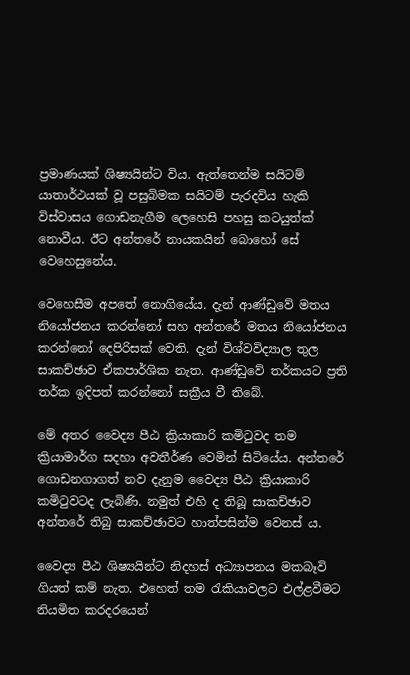ප්‍රමාණයක් ශිෂ්‍යයින්ට විය. ඇත්තෙන්ම සයිටම් යාතාර්ථයක් වූ පසුබිමක සයිටම් පැරදවිය හැකි විස්වාසය ගොඩනැගීම ලෙහෙසි පහසු කටයුත්ක් නොවීය. ඊට අන්තරේ නායකයින් බොහෝ සේ වෙහෙසුනේය.

වෙහෙසීම අපතේ නොගියේය. දැන් ආණ්ඩුවේ මතය නියෝජනය කරන්නෝ සහ අන්තරේ මතය නියෝජනය කරන්නෝ දෙපිරිසක් වෙති. දැන් විශ්වවිද්‍යාල තුල සාකච්ඡාව ඒකපාර්ශික නැත. ආණ්ඩුවේ තර්කයට ප්‍රති තර්ක ඉදිපත් කරන්නෝ සක්‍රීය වී තිබේ.

මේ අතර වෛද්‍ය පීඨ ක්‍රියාකාරි කමිටුවද තම ක්‍රියාමාර්ග සදහා අවතීර්ණ වෙමින් සිටියේය. අන්තරේ ගොඩනගාගත් නව දැනුම වෛද්‍ය පීඨ ක්‍රියාකාරි කමිටුවටද ලැබිණි. නමුත් එහි ද තිබූ සාකච්ඡාව අන්තරේ තිබු සාකච්ඡාවට හාත්පසින්ම වෙනස්‍ ය.

වෛද්‍ය පීඨ ශිෂ්‍යයින්ට නිදහස් අධ්‍යාපනය මකබෑවි ගියත් කම් නැත. එහෙත් තම රැකියාවලට එල්ළවීමට නියමිත කරදරයෙන්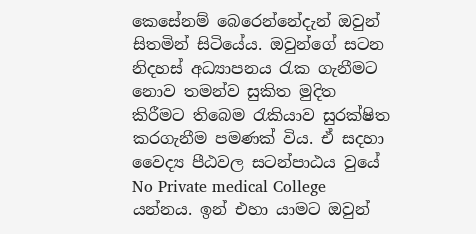කෙසේනම් බෙරෙන්නේදැන් ඔවුන් සිතමින් සිටියේය. ඔවුන්ගේ සටන නිදහස් අධ්‍යාපනය රැක ගැනීමට නොව තමන්ව සුකිත මුදිත  කිරීමට තිබෙම රැකියාව සුරක්ෂිත කරගැනීම පමණක් විය. ඒ සදහා වෛද්‍ය පීඨවල සටන්පාඨය වුයේ No Private medical College යන්නය. ඉන් එහා යාමට ඔවුන්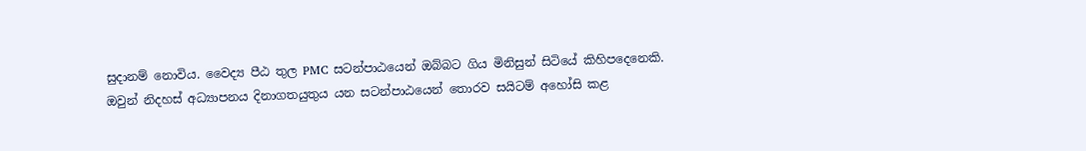සුදානම් නොවිය. වෛද්‍ය පීඨ තුල PMC සටන්පාඨයෙන් ඔබ්බට ගිය මිනිසුන් සිටියේ කිහිපදෙනෙකි. ඔවුන් නිදහස් අධ්‍යාපනය දිනාගතයුතුය යන සටන්පාඨයෙන් තොරව සයිටම් අහෝසි කළ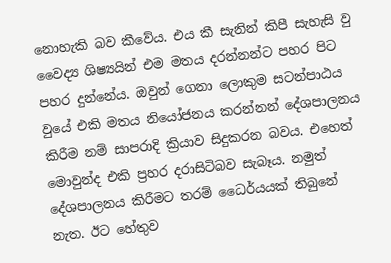නොහැකි බව කීවේය. එය කී සැනින් කිපී සැහැසි වු වෛද්‍ය ශිෂ්‍යයින් එම මතය දරන්නන්ට පහර පිට පහර දුන්නේය. ඔවුන් ගෙනා ලොකුම සටන්පාඨය වුයේ එකි මතය නියෝජනය කරන්නන් දේශපාලනය කිරීම නම් සාපරාදි ක්‍රියාව සිදුකරන බවය. එහෙත් මොවුන්ද එකි ප්‍රහර දරාසිටිබව සැබෑය. නමුත් දේශපාලනය කිරීමට තරම් ධෛර්යයක් තිබුනේ නැත. ඊට හේතුව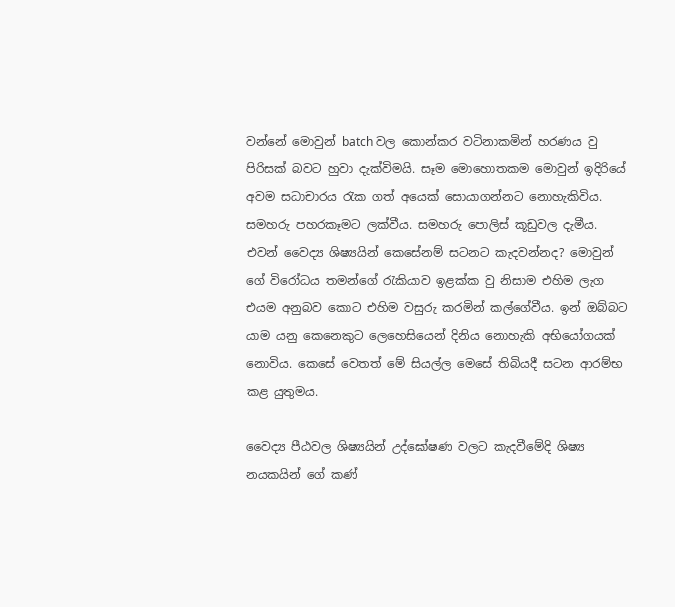වන්නේ මොවුන් batch වල කොන්කර වටිනාකමින් හරණය වු පිරිසක් බවට හුවා දැක්විමයි. සෑම මොහොතකම මොවුන් ඉදිරියේ අවම සධාචාරය රැක ගත් අයෙක් සොයාගන්නට නොහැකිවිය. සමහරු පහරකෑමට ලක්වීය. සමහරු පොලිස් කූඩුවල දැමීය. එවන් වෛද්‍ය ශිෂ්‍යයින් කෙසේනම් සටනට කැදවන්නද? මොවුන් ගේ විරෝධය තමන්ගේ රැකියාව ඉළක්ක වු නිසාම එහිම ලැග එයම අනුබව කොට එහිම වසුරු කරමින් කල්ගේවීය. ඉන් ඔබ්බට යාම යනු කෙනෙකුට ලෙහෙසියෙන් දිනිය නොහැකි අභියෝගයක් නොවිය. කෙසේ වෙතත් මේ සියල්ල මෙසේ තිබියදී සටන ආරම්භ කළ යුතුමය.

වෛද්‍ය පීඨවල ශිෂ්‍යයින් උද්ඝෝෂණ වලට කැදවීමේදි ශිෂ්‍ය නයකයින් ගේ කණ්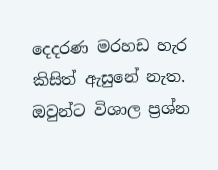දෙදරණ මරහඩ හැර කිසිත් ඇසුනේ නැත. ඔවුන්ට විශාල ප්‍රශ්න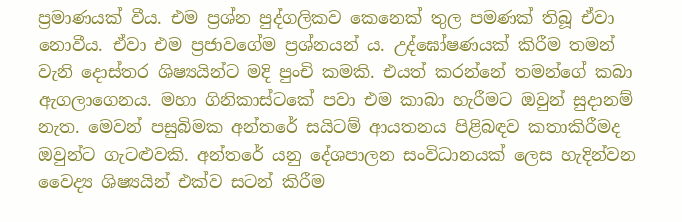ප්‍රමාණයක් වීය. එම ප්‍රශ්න පුද්ගලිකව කෙනෙක් තුල පමණක් තිබූ ඒවා නොවීය. ඒවා එම ප්‍රජාවගේම ප්‍රශ්නයන්‍ ය. උද්ඝෝෂණයක් කිරීම තමන් වැනි දොස්තර ශිෂ්‍යයින්ට මදි පුංචි කමකි. එයත් කරන්නේ තමන්ගේ කබා ඇගලාගෙනය. මහා ගිනිකාස්ටකේ පවා එම කාබා හැරීමට ඔවුන් සුදානම් නැත. මෙවන් පසුබිමක අන්තරේ සයිටම් ආයතනය පිළිබඳව කතාකිරීමද ඔවුන්ට ගැටළුවකි. අන්තරේ යනු දේශපාලන සංවිධානයක් ලෙස හැදින්වන වෛද්‍ය ශිෂ්‍යයින් එක්ව සටන් කිරීම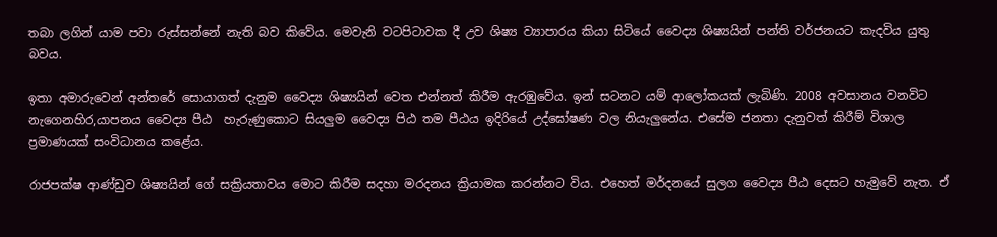තබා ලගින්‍ යාම පවා රුස්සන්නේ නැති බව කිවේය. මෙවැනි වටපිටාවක දී උව ශිෂ්‍ය ව්‍යාපාරය කියා සිටියේ වෛද්‍ය ශිෂ්‍යයින් පන්ති වර්ජනයට කැදවිය යුතු බවය.

ඉතා අමාරුවෙන් අන්තරේ සොයාගත් දැනුම වෛද්‍ය ශිෂ්‍යයින් වෙත එන්නත් කිරීම ඇරඹුවේය. ඉන් සටනට යම් ආලෝකයක් ලැබිණි. 2008 අවසානය වනවිට නැගෙනහිර,යාපනය වෛද්‍ය පීඨ  හැරුණුකොට සියලුම වෛද්‍ය පිඨ තම පීඨය ඉදිරියේ උද්ඝෝෂණ වල නියැලුනේය. එසේම ජනතා දැනුවත් කිරීම් විශාල ප්‍රමාණයක් සංවිධානය කළේය.

රාජපක්ෂ ආණ්ඩුව ශිෂ්‍යයින් ගේ සක්‍රියතාවය මොට කිරීම සදහා මරදනය ක්‍රියාමක කරන්නට විය. එහෙත් මර්දනයේ සුලග වෛද්‍ය පීඨ දෙසට හැමුවේ නැත. ඒ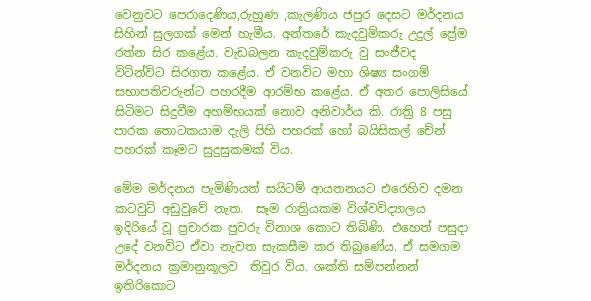වෙනුවට පෙරාදෙණිය,රුහුණ ,කැලණිය ජපුර දෙසට මර්දනය සිහින් සුලගක් මෙන් හැමීය. අන්තරේ කැදවුම්කරු උදුල් ප්‍රේම රත්න සිර කළේය. වැඩබලන කැදවුම්කරු වු සංජීවද විටින්විට සිරගත කළේය. ඒ වනවිට මහා ශිෂ්‍ය සංගම් සභාපතිවරුන්ට පහරදීම ආරම්භ කළේය. ඒ අතර පොලිසියේ සිටිමට සිදුවීම අහම්භයක් නොව අනිවාර්ය කි. රාත්‍රි 8 පසු පාරක තොටකයාම දැලි පිහි පහරක් හෝ බයිසිකල් චේන් පහරක් කෑමට සුදුසුකමක් විය.

මේම මර්දනය පැමිණියත් සයිටම් ආයතනයට එරෙහිව දමන කටවුට් අඩුවුවේ නැත.  සෑම රාත්‍රියකම විශ්වවිද්‍යාලය ඉදිරියේ වූ ප්‍රචාරක පුවරු විනාශ කොට තිබිණි. එහෙත් පසුදා උදේ වනවිට ඒවා නැවත සැකසීම කර තිබුණේය. ඒ සමගම මර්දනය ක්‍රමානුකූලව  තිවුර විය. ශක්ති සම්පන්නන් ඉතිරිකොට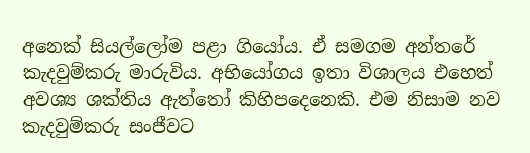අනෙක් සියල්ලෝම පළා ගියෝය. ඒ සමගම අන්තරේ කැදවුම්කරු මාරුවිය. අභියෝගය ඉතා විශාලය එහෙත් අවශ්‍ය ශක්තිය ඇත්තෝ කිහිපදෙනෙකි. එම නිසාම නව කැදවුම්කරු සංජීවට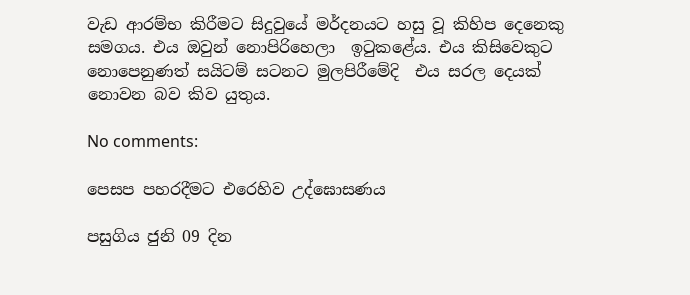වැඩ ආරම්භ කිරීමට සිදුවුයේ මර්දනයට හසු වූ කිහිප දෙනෙකු සමගය. එය ඔවුන් නොපිරිහෙලා  ඉටුකළේය. එය කිසිවෙකුට නොපෙනුණත් සයිටම් සටනට මුලපිරීමේදි  එය සරල දෙයක් නොවන බව කිව යුතුය.

No comments:

පෙසප පහරදීමට එරෙහිව උද්ඝොසණය

පසුගිය ජුනි 09 දින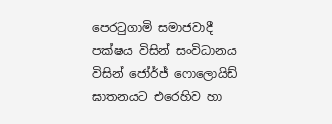පෙරටුගාමි සමාජවාදී පක්ෂය විසින් සංවිධානය විසින් ජෝර්ජ් ෆොලොයිඩ් ඝාතනයට එරෙහිව හා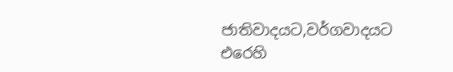ජාතිවාදයට,වර්ගවාදයට එරෙහි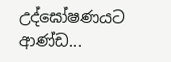උද්ඝෝෂණයට ආණ්ඩ...